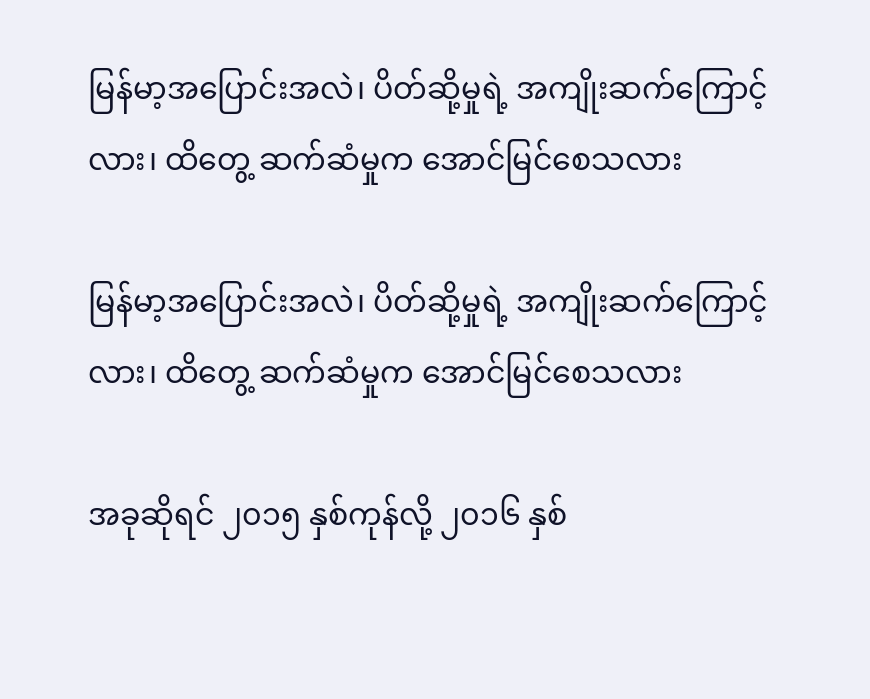မြန်မာ့အပြောင်းအလဲ၊ ပိတ်ဆို့မှုရဲ့ အကျိုးဆက်ကြောင့်လား၊ ထိတွေ့ ဆက်ဆံမှုက အောင်မြင်စေသလား

မြန်မာ့အပြောင်းအလဲ၊ ပိတ်ဆို့မှုရဲ့ အကျိုးဆက်ကြောင့်လား၊ ထိတွေ့ ဆက်ဆံမှုက အောင်မြင်စေသလား

အခုဆိုရင် ၂၀၁၅ နှစ်ကုန်လို့ ၂၀၁၆ နှစ်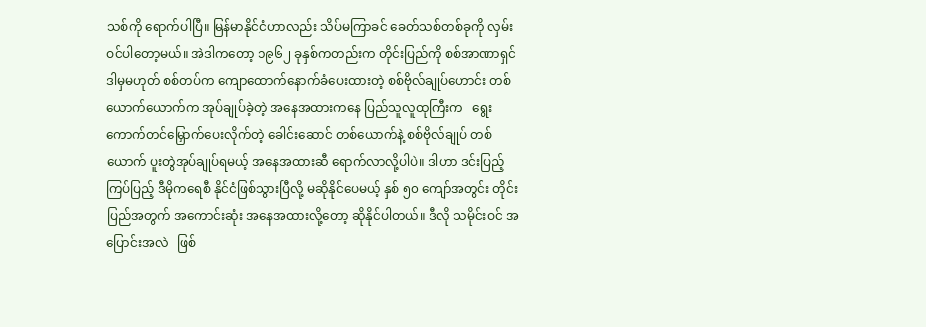သစ်ကို ရောက်ပါပြီ။ မြန်မာနိုင်ငံဟာလည်း သိပ်မကြာခင် ခေတ်သစ်တစ်ခုကို လှမ်းဝင်ပါတော့မယ်။ အဲဒါကတော့ ၁၉၆၂ ခုနှစ်ကတည်းက တိုင်းပြည်ကို စစ်အာဏာရှင် ဒါမှမဟုတ် စစ်တပ်က ကျောထောက်နောက်ခံပေးထားတဲ့ စစ်ဗိုလ်ချုပ်ဟောင်း တစ်ယောက်ယောက်က အုပ်ချုပ်ခဲ့တဲ့ အနေအထားကနေ ပြည်သူလူထုကြီးက   ရွေးကောက်တင်မြှောက်ပေးလိုက်တဲ့ ခေါင်းဆောင် တစ်ယောက်နဲ့ စစ်ဗိုလ်ချုပ် တစ်ယောက် ပူးတွဲအုပ်ချုပ်ရမယ့် အနေအထားဆီ ရောက်လာလို့ပါပဲ။ ဒါဟာ ဒင်းပြည့်ကြပ်ပြည့် ဒီမိုကရေစီ နိုင်ငံဖြစ်သွားပြီလို့ မဆိုနိုင်ပေမယ့် နှစ် ၅၀ ကျော်အတွင်း တိုင်းပြည်အတွက် အကောင်းဆုံး အနေအထားလို့တော့ ဆိုနိုင်ပါတယ်။ ဒီလို သမိုင်းဝင် အပြောင်းအလဲ   ဖြစ်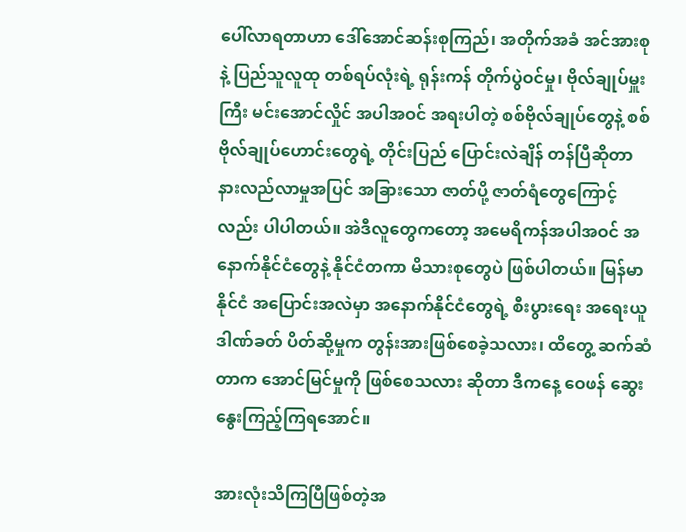ပေါ်လာရတာဟာ ဒေါ်အောင်ဆန်းစုကြည်၊ အတိုက်အခံ အင်အားစုနဲ့ ပြည်သူလူထု တစ်ရပ်လုံးရဲ့ ရုန်းကန် တိုက်ပွဲဝင်မှု၊ ဗိုလ်ချုပ်မှူးကြီး မင်းအောင်လှိုင် အပါအဝင် အရးပါတဲ့ စစ်ဗိုလ်ချုပ်တွေနဲ့ စစ်ဗိုလ်ချုပ်ဟောင်းတွေရဲ့ တိုင်းပြည် ပြောင်းလဲချိန် တန်ပြီဆိုတာ နားလည်လာမှုအပြင် အခြားသော ဇာတ်ပို့ ဇာတ်ရံတွေကြောင့်လည်း ပါပါတယ်။ အဲဒီလူတွေကတော့ အမေရိကန်အပါအဝင် အနောက်နိုင်ငံတွေနဲ့ နိုင်ငံတကာ မိသားစုတွေပဲ ဖြစ်ပါတယ်။ မြန်မာနိုင်ငံ အပြောင်းအလဲမှာ အနောက်နိုင်ငံတွေရဲ့ စီးပွားရေး အရေးယူ ဒါဏ်ခတ် ပိတ်ဆို့မှုက တွန်းအားဖြစ်စေခဲ့သလား၊ ထိတွေ့ ဆက်ဆံတာက အောင်မြင်မှုကို ဖြစ်စေသလား ဆိုတာ ဒီကနေ့ ဝေဖန် ဆွေးနွေးကြည့်ကြရအောင်။

အားလုံးသိကြပြီဖြစ်တဲ့အ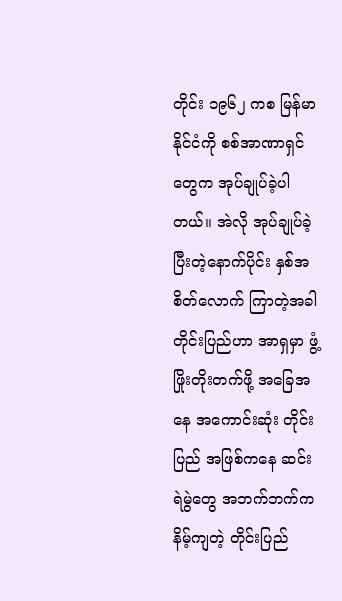တိုင်း ၁၉၆၂ ကစ မြန်မာနိုင်ငံကို စစ်အာဏာရှင်တွေက အုပ်ချုပ်ခဲ့ပါတယ်။ အဲလို အုပ်ချုပ်ခဲ့ပြီးတဲ့နောက်ပိုင်း နှစ်အစိတ်လောက် ကြာတဲ့အခါ တိုင်းပြည်ဟာ အာရှမှာ ဖွံ့ဖြိုးတိုးတက်ဖို့ အခြေအနေ အကောင်းဆုံး တိုင်းပြည် အဖြစ်ကနေ ဆင်းရဲမွဲတွေ အဘက်ဘက်က နိမ့်ကျတဲ့ တိုင်းပြည်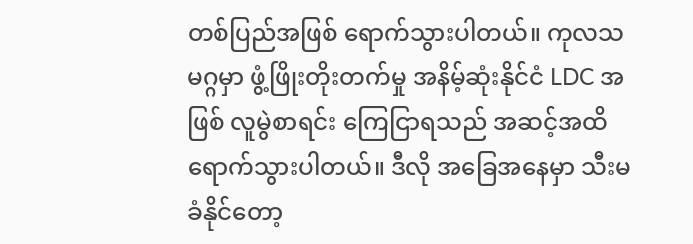တစ်ပြည်အဖြစ် ရောက်သွားပါတယ်။ ကုလသမဂ္ဂမှာ ဖွံ့ဖြိုးတိုးတက်မှု အနိမ့်ဆုံးနိုင်ငံ LDC အဖြစ် လူမွဲစာရင်း ကြေငြာရသည် အဆင့်အထိ ရောက်သွားပါတယ်။ ဒီလို အခြေအနေမှာ သီးမခံနိုင်တော့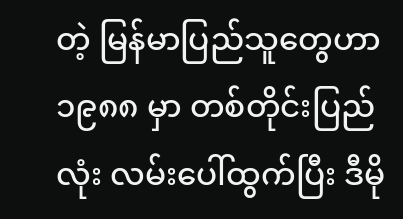တဲ့ မြန်မာပြည်သူတွေဟာ ၁၉၈၈ မှာ တစ်တိုင်းပြည်လုံး လမ်းပေါ်ထွက်ပြီး ဒီမို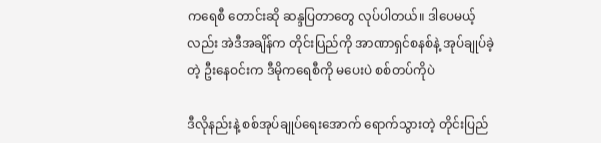ကရေစီ တောင်းဆို ဆန္ဒပြတာတွေ လုပ်ပါတယ်။ ဒါပေမယ့်လည်း အဲဒီအချိန်က တိုင်းပြည်ကို အာဏာရှင်စနစ်နဲ့ အုပ်ချုပ်ခဲ့တဲ့ ဦးနေဝင်းက ဒီမိုကရေစီကို မပေးပဲ စစ်တပ်ကိုပဲ

ဒီလိုနည်းနဲ့ စစ်အုပ်ချုပ်ရေးအောက် ရောက်သွားတဲ့ တိုင်းပြည်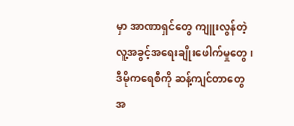မှာ အာဏာရှင်တွေ ကျူးလွန်တဲ့ လူ့အခွင့်အရေးချိုးဖေါက်မှုတွေ၊ ဒီမိုကရေစီကို ဆန့်ကျင်တာတွေ အ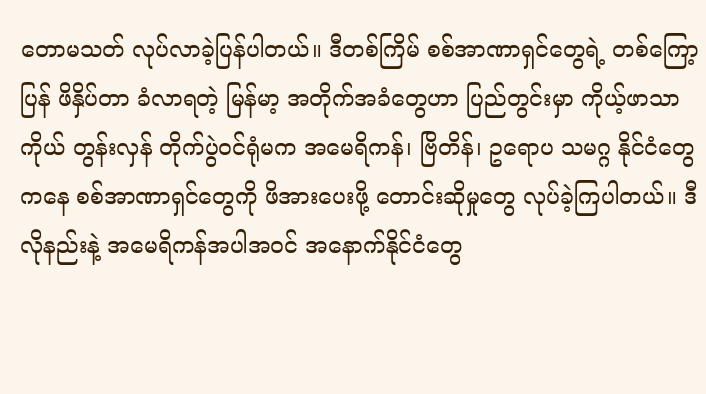တောမသတ် လုပ်လာခဲ့ပြန်ပါတယ်။ ဒီတစ်ကြိမ် စစ်အာဏာရှင်တွေရဲ့ တစ်ကြော့ပြန် ဖိနှိပ်တာ ခံလာရတဲ့ မြန်မာ့ အတိုက်အခံတွေဟာ ပြည်တွင်းမှာ ကိုယ့်ဖာသာကိုယ် တွန်းလှန် တိုက်ပွဲဝင်ရုံမက အမေရိကန်၊ ဗြိတိန်၊ ဥရောပ သမဂ္ဂ နိုင်ငံတွေကနေ စစ်အာဏာရှင်တွေကို ဖိအားပေးဖို့ တောင်းဆိုမှုတွေ လုပ်ခဲ့ကြပါတယ်။ ဒီလိုနည်းနဲ့ အမေရိကန်အပါအဝင် အနောက်နိုင်ငံတွေ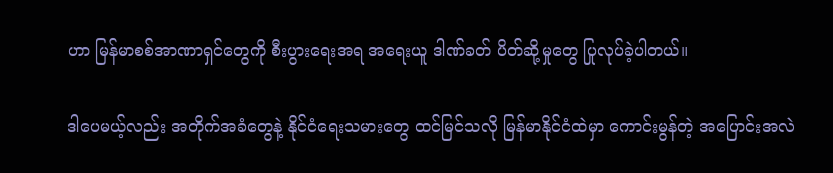ဟာ မြန်မာစစ်အာဏာရှင်တွေကို စီးပွားရေးအရ အရေးယူ ဒါဏ်ခတ် ပိတ်ဆို့မှုတွေ ပြုလုပ်ခဲ့ပါတယ်။

ဒါပေမယ့်လည်း အတိုက်အခံတွေနဲ့ နိုင်ငံရေးသမားတွေ ထင်မြင်သလို မြန်မာနိုင်ငံထဲမှာ ကောင်းမွန်တဲ့ အပြောင်းအလဲ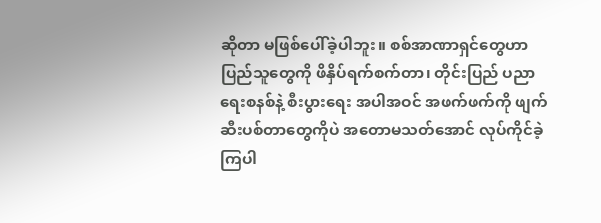ဆိုတာ မဖြစ်ပေါ်ခဲ့ပါဘူး။ စစ်အာဏာရှင်တွေဟာ ပြည်သူတွေကို ဖိနှိပ်ရက်စက်တာ၊ တိုင်းပြည် ပညာရေးစနစ်နဲ့ စီးပွားရေး အပါအဝင် အဖက်ဖက်ကို ဖျက်ဆီးပစ်တာတွေကိုပဲ အတောမသတ်အောင် လုပ်ကိုင်ခဲ့ကြပါ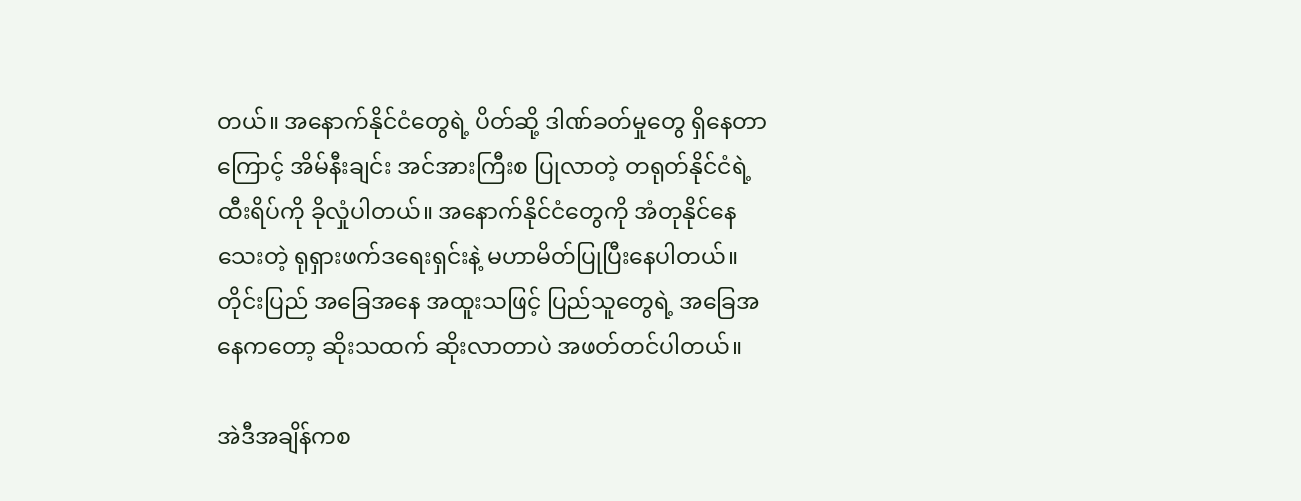တယ်။ အနောက်နိုင်ငံတွေရဲ့ ပိတ်ဆို့ ဒါဏ်ခတ်မှုတွေ ရှိနေတာကြောင့် အိမ်နီးချင်း အင်အားကြီးစ ပြုလာတဲ့ တရုတ်နိုင်ငံရဲ့ ထီးရိပ်ကို ခိုလှုံပါတယ်။ အနောက်နိုင်ငံတွေကို အံတုနိုင်နေသေးတဲ့ ရုရှားဖက်ဒရေးရှင်းနဲ့ မဟာမိတ်ပြုပြီးနေပါတယ်။ တိုင်းပြည် အခြေအနေ အထူးသဖြင့် ပြည်သူတွေရဲ့ အခြေအနေကတော့ ဆိုးသထက် ဆိုးလာတာပဲ အဖတ်တင်ပါတယ်။

အဲဒီအချိန်ကစ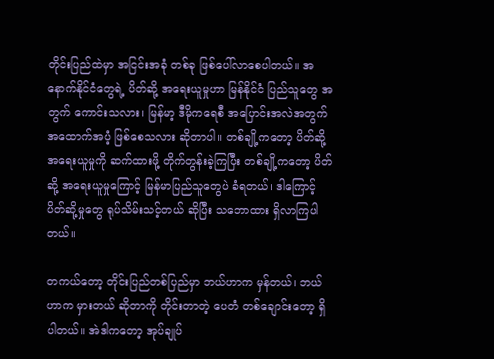တိုင်းပြည်ထဲမှာ အငြင်းအခုံ တစ်ခု ဖြစ်ပေါ်လာစေပါတယ်။ အနောက်နိုင်ငံတွေရဲ့ ပိတ်ဆို့ အရေးယူမှုဟာ မြန်နိုင်ငံ ပြည်သူတွေ အတွက် ကောင်းသလား၊ မြန်မာ့ ဒီမိုကရေစီ အပြောင်းအလဲအတွက် အထောက်အပံ့ ဖြစ်စေသလား ဆိုတာပါ။ တစ်ချို့ကတော့ ပိတ်ဆို့ အရေးယူမှုကို ဆက်ထားဖို့ တိုက်တွန်းခဲ့ကြပြီး တစ်ချို့ကတော့ ပိတ်ဆို့ အရေးယူမှုကြောင့် မြန်မာပြည်သူတွေပဲ ခံရတယ်၊ ဒါကြောင့် ပိတ်ဆို့မှုတွေ ရုပ်သိမ်းသင့်တယ် ဆိုပြီး သဘောထား ရှိလာကြပါတယ်။

တကယ်တော့ တိုင်းပြည်တစ်ပြည်မှာ ဘယ်ဟာက မှန်တယ်၊ ဘယ်ဟာက မှားတယ် ဆိုတာကို တိုင်းတာတဲ့ ပေတံ တစ်ချောင်းတော့ ရှိပါတယ်။ အဲဒါကတော့ အုပ်ချုပ်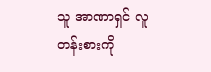သူ အာဏာရှင် လူတန်းစားကို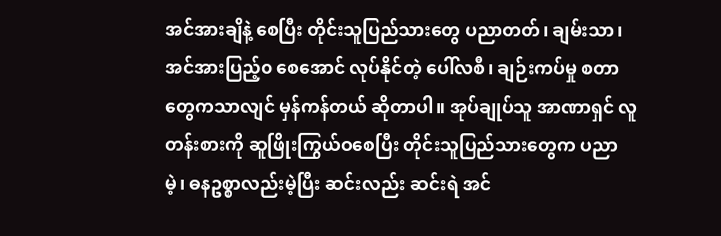အင်အားချိနဲ့ စေပြီး တိုင်းသူပြည်သားတွေ ပညာတတ်၊ ချမ်းသာ၊ အင်အားပြည့်၀ စေအောင် လုပ်နိုင်တဲ့ ပေါ်လစီ၊ ချဉ်းကပ်မှု စတာတွေကသာလျင် မှန်ကန်တယ် ဆိုတာပါ။ အုပ်ချုပ်သူ အာဏာရှင် လူတန်းစားကို ဆူဖြိုးကြွယ်ဝစေပြီး တိုင်းသူပြည်သားတွေက ပညာမဲ့၊ ဓနဥစ္စာလည်းမဲ့ပြီး ဆင်းလည်း ဆင်းရဲ အင်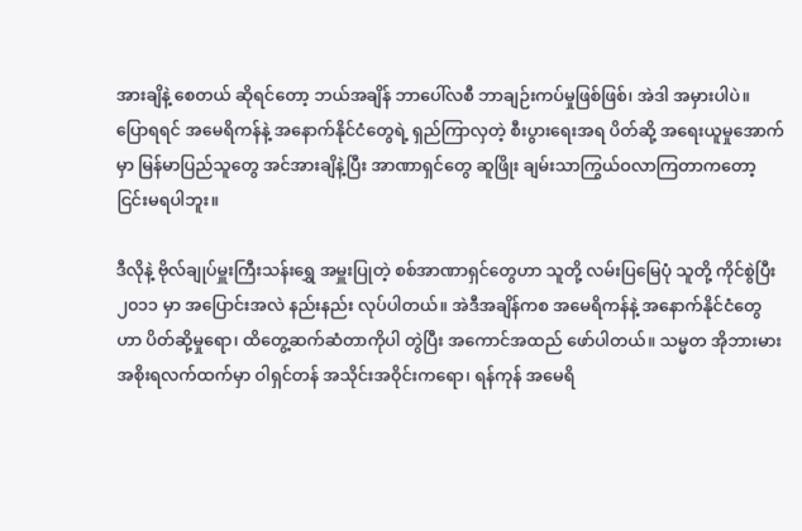အားချိနဲ့ စေတယ် ဆိုရင်တော့ ဘယ်အချိန် ဘာပေါ်လစီ ဘာချဉ်းကပ်မှုဖြစ်ဖြစ်၊ အဲဒါ အမှားပါပဲ။ ပြောရရင် အမေရိကန်နဲ့ အနောက်နိုင်ငံတွေရဲ့ ရှည်ကြာလှတဲ့ စီးပွားရေးအရ ပိတ်ဆို့ အရေးယူမှုအောက်မှာ မြန်မာပြည်သူတွေ အင်အားချိနဲ့ပြီး အာဏာရှင်တွေ ဆူဖြိုး ချမ်းသာကြွယ်ဝလာကြတာကတော့ ငြင်းမရပါဘူး။

ဒီလိုနဲ့ ဗိုလ်ချုပ်မှူးကြီးသန်းရွှေ အမှူးပြုတဲ့ စစ်အာဏာရှင်တွေဟာ သူတို့ လမ်းပြမြေပုံ သူတို့ ကိုင်စွဲပြီး ၂၀၁၁ မှာ အပြောင်းအလဲ နည်းနည်း လုပ်ပါတယ်။ အဲဒီအချိန်ကစ အမေရိကန်နဲ့ အနောက်နိုင်ငံတွေဟာ ပိတ်ဆို့မှုရော၊ ထိတွေ့ဆက်ဆံတာကိုပါ တွဲပြီး အကောင်အထည် ဖော်ပါတယ်။ သမ္မတ အိုဘားမား အစိုးရလက်ထက်မှာ ဝါရှင်တန် အသိုင်းအဝိုင်းကရော၊ ရန်ကုန် အမေရိ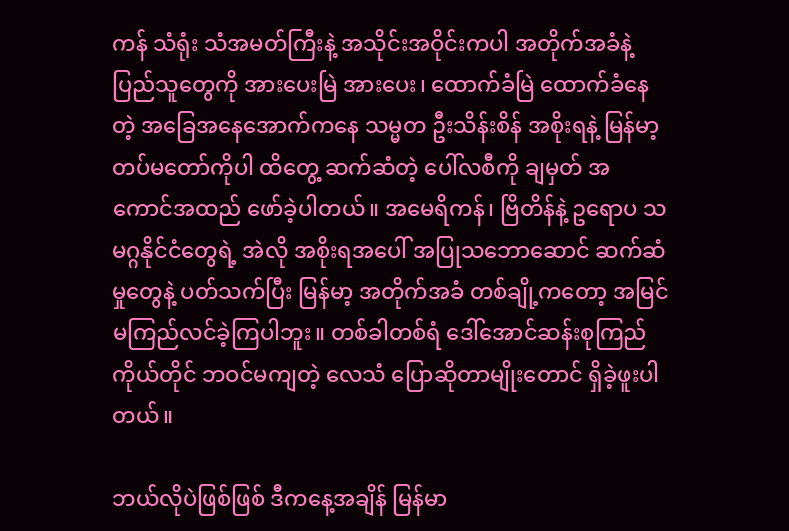ကန် သံရုံး သံအမတ်ကြီးနဲ့ အသိုင်းအဝိုင်းကပါ အတိုက်အခံနဲ့ ပြည်သူတွေကို အားပေးမြဲ အားပေး၊ ထောက်ခံမြဲ ထောက်ခံနေတဲ့ အခြေအနေအောက်ကနေ သမ္မတ ဦးသိန်းစိန် အစိုးရနဲ့ မြန်မာ့တပ်မတော်ကိုပါ ထိတွေ့ ဆက်ဆံတဲ့ ပေါ်လစီကို ချမှတ် အကောင်အထည် ဖော်ခဲ့ပါတယ်။ အမေရိကန်၊ ဗြိတိန်နဲ့ ဥရောပ သမဂ္ဂနိုင်ငံတွေရဲ့ အဲလို အစိုးရအပေါ် အပြုသဘောဆောင် ဆက်ဆံမှုတွေနဲ့ ပတ်သက်ပြီး မြန်မာ့ အတိုက်အခံ တစ်ချို့ကတော့ အမြင် မကြည်လင်ခဲ့ကြပါဘူး။ တစ်ခါတစ်ရံ ဒေါ်အောင်ဆန်းစုကြည်ကိုယ်တိုင် ဘဝင်မကျတဲ့ လေသံ ပြောဆိုတာမျိုးတောင် ရှိခဲ့ဖူးပါတယ်။

ဘယ်လိုပဲဖြစ်ဖြစ် ဒီကနေ့အချိန် မြန်မာ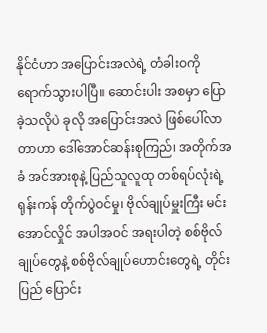နိုင်ငံဟာ အပြောင်းအလဲရဲ့ တံခါးဝကို ရောက်သွားပါပြီ။ ဆောင်းပါး အစမှာ ပြောခဲ့သလိုပဲ ခုလို အပြောင်းအလဲ ဖြစ်ပေါ်လာတာဟာ ဒေါ်အောင်ဆန်းစုကြည်၊ အတိုက်အခံ အင်အားစုနဲ့ ပြည်သူလူထု တစ်ရပ်လုံးရဲ့ ရုန်းကန် တိုက်ပွဲဝင်မှု၊ ဗိုလ်ချုပ်မှူးကြီး မင်းအောင်လှိုင် အပါအဝင် အရးပါတဲ့ စစ်ဗိုလ်ချုပ်တွေနဲ့ စစ်ဗိုလ်ချုပ်ဟောင်းတွေရဲ့ တိုင်းပြည် ပြောင်း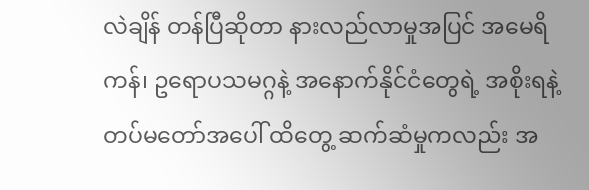လဲချိန် တန်ပြီဆိုတာ နားလည်လာမှုအပြင် အမေရိကန်၊ ဥရောပသမဂ္ဂနဲ့ အနောက်နိုင်ငံတွေရဲ့ အစိုးရနဲ့ တပ်မတော်အပေါ် ထိတွေ့ ဆက်ဆံမှုကလည်း အ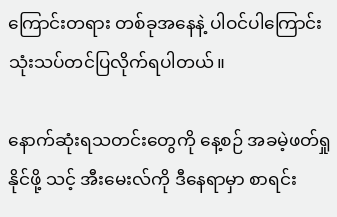ကြောင်းတရား တစ်ခုအနေနဲ့ ပါဝင်ပါကြောင်း သုံးသပ်တင်ပြလိုက်ရပါတယ်။

နောက်ဆုံးရသတင်းတွေကို နေ့စဉ် အခမဲ့ဖတ်ရှုနိုင်ဖို့ သင့် အီးမေးလ်ကို ဒီနေရာမှာ စာရင်း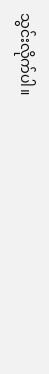သွင်းလိုက်ပါ။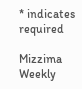* indicates required

Mizzima Weekly